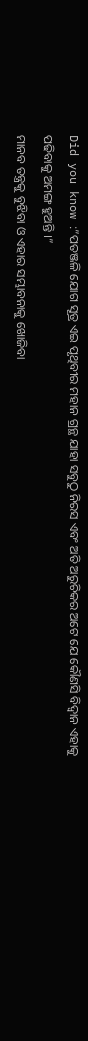Did you know :”ପତଞ୍ଜଳି ଯୋଗ ସୂତ୍ର ଏଇ ପୃଥିବୀର ମହାନ ଗ୍ରନ୍ଥ ଯାହା ସବୁଠୁ ନିରସ ଏବଂ ଅତି ଅରୁଚିକର ଅଟେ ଯେ କୌଣସି ବିଦ୍ୱାନ ଏହାକୁ ପଢିବାକୁ ଅମଙ୍ଗ ହୁଅନ୍ତି ।”
ମାନବ ତନ୍ତ୍ରକୁ ବୁଝିବା ଓ ଏହାର ସମ୍ଭାବନାକୁ ଖୋଜିବା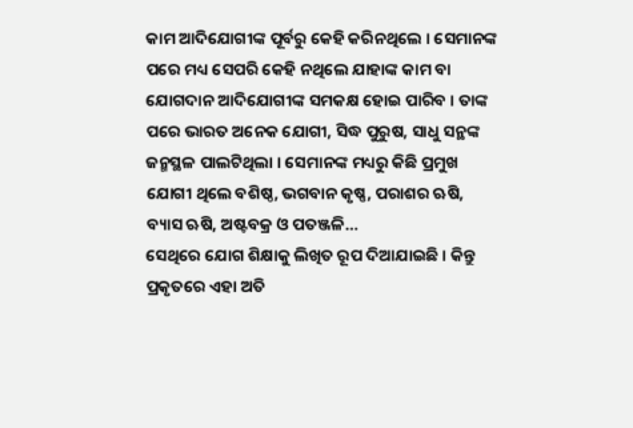କାମ ଆଦିଯୋଗୀଙ୍କ ପୂର୍ବରୁ କେହି କରିନଥିଲେ । ସେମାନଙ୍କ ପରେ ମଧ୍ୟ ସେପରି କେହି ନଥିଲେ ଯାହାଙ୍କ କାମ ବା ଯୋଗଦାନ ଆଦିଯୋଗୀଙ୍କ ସମକକ୍ଷ ହୋଇ ପାରିବ । ତାଙ୍କ ପରେ ଭାରତ ଅନେକ ଯୋଗୀ, ସିଦ୍ଧ ପୁରୁଷ, ସାଧୁ ସନ୍ଥଙ୍କ ଜନ୍ମସ୍ଥଳ ପାଲଟିଥିଲା । ସେମାନଙ୍କ ମଧ୍ୟରୁ କିଛି ପ୍ରମୁଖ ଯୋଗୀ ଥିଲେ ବଶିଷ୍ଠ, ଭଗବାନ କୃଷ୍ଣ, ପରାଶର ଋଷି, ବ୍ୟାସ ଋଷି, ଅଷ୍ଟବକ୍ର ଓ ପତଞ୍ଜଳି…
ସେଥିରେ ଯୋଗ ଶିକ୍ଷାକୁ ଲିଖିତ ରୂପ ଦିଆଯାଇଛି । କିନ୍ତୁ ପ୍ରକୃତରେ ଏହା ଅତି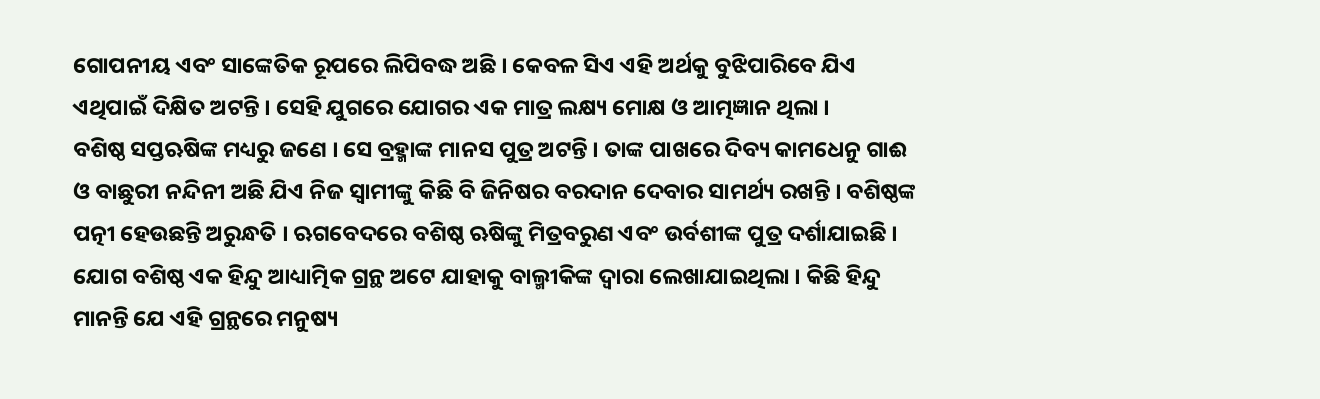ଗୋପନୀୟ ଏବଂ ସାଙ୍କେତିକ ରୂପରେ ଲିପିବଦ୍ଧ ଅଛି । କେବଳ ସିଏ ଏହି ଅର୍ଥକୁ ବୁଝିପାରିବେ ଯିଏ ଏଥିପାଇଁ ଦିକ୍ଷିତ ଅଟନ୍ତି । ସେହି ଯୁଗରେ ଯୋଗର ଏକ ମାତ୍ର ଲକ୍ଷ୍ୟ ମୋକ୍ଷ ଓ ଆତ୍ମଜ୍ଞାନ ଥିଲା ।
ବଶିଷ୍ଠ ସପ୍ତଋଷିଙ୍କ ମଧ୍ୟରୁ ଜଣେ । ସେ ବ୍ରହ୍ମାଙ୍କ ମାନସ ପୁତ୍ର ଅଟନ୍ତି । ତାଙ୍କ ପାଖରେ ଦିବ୍ୟ କାମଧେନୁ ଗାଈ ଓ ବାଛୁରୀ ନନ୍ଦିନୀ ଅଛି ଯିଏ ନିଜ ସ୍ଵାମୀଙ୍କୁ କିଛି ବି ଜିନିଷର ବରଦାନ ଦେବାର ସାମର୍ଥ୍ୟ ରଖନ୍ତି । ବଶିଷ୍ଠଙ୍କ ପତ୍ନୀ ହେଉଛନ୍ତି ଅରୁନ୍ଧତି । ଋଗବେଦରେ ବଶିଷ୍ଠ ଋଷିଙ୍କୁ ମିତ୍ରବରୁଣ ଏବଂ ଉର୍ବଶୀଙ୍କ ପୁତ୍ର ଦର୍ଶାଯାଇଛି ।
ଯୋଗ ବଶିଷ୍ଠ ଏକ ହିନ୍ଦୁ ଆଧ୍ୟାତ୍ମିକ ଗ୍ରନ୍ଥ ଅଟେ ଯାହାକୁ ବାଲ୍ମୀକିଙ୍କ ଦ୍ବାରା ଲେଖାଯାଇଥିଲା । କିଛି ହିନ୍ଦୁ ମାନନ୍ତି ଯେ ଏହି ଗ୍ରନ୍ଥରେ ମନୁଷ୍ୟ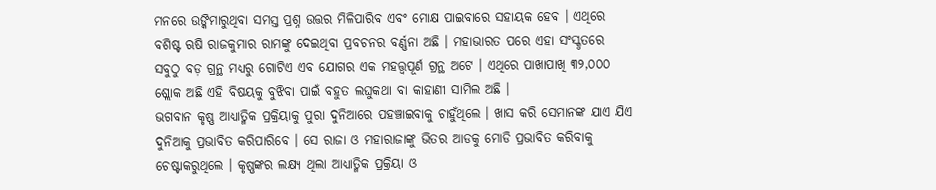ମନରେ ଉଙ୍କିମାରୁଥିବା ସମସ୍ତ ପ୍ରଶ୍ନ ଉତ୍ତର ମିଳିପାରିବ ଏବଂ ମୋକ୍ଷ ପାଇବାରେ ସହାୟକ ହେବ । ଏଥିରେ ବଶିଷ୍ଟ ଋଷି ରାଜକୁମାର ରାମଙ୍କୁ ଦେଇଥିବା ପ୍ରବଚନର ବର୍ଣ୍ଣନା ଅଛି । ମହାଭାରତ ପରେ ଏହା ସଂସ୍କୃତରେ ସବୁଠୁ ବଡ଼ ଗ୍ରନ୍ଥ ମଧ୍ୟରୁ ଗୋଟିଏ ଏବ ଯୋଗର ଏକ ମହତ୍ତ୍ବପୂର୍ଣ ଗ୍ରନ୍ଥ ଅଟେ । ଏଥିରେ ପାଖାପାଖି ୩୨,୦୦୦ ଶ୍ଲୋକ ଅଛି ଏହି ବିଷୟକୁ ବୁଝିବା ପାଇଁ ବହୁତ ଲଘୁକଥା ବା କାହାଣୀ ସାମିଲ ଅଛି ।
ଭଗବାନ କୃଷ୍ଣ ଆଧ୍ୟାତ୍ମିକ ପ୍ରକ୍ରିୟାକୁ ପୁରା ଦୁନିଆରେ ପହଞ୍ଚାଇବାକୁ ଚାହୁଁଥିଲେ । ଖାସ କରି ସେମାନଙ୍କ ଯାଏ ଯିଏ ଦୁନିଆକୁ ପ୍ରଭାବିତ କରିପାରିବେ । ସେ ରାଜା ଓ ମହାରାଜାଙ୍କୁ ଭିତର ଆଡକୁ ମୋଡି ପ୍ରଭାବିତ କରିବାକୁ ଚେଷ୍ଟାକରୁଥିଲେ । କୃଷ୍ଣଙ୍କର ଲକ୍ଷ୍ୟ ଥିଲା ଆଧ୍ୟାତ୍ମିକ ପ୍ରକ୍ରିୟା ଓ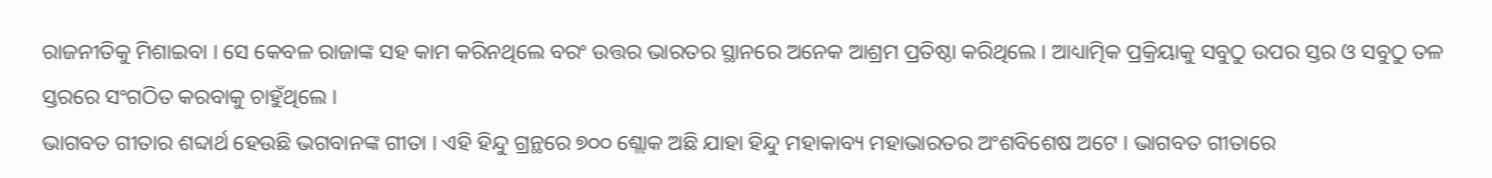ରାଜନୀତିକୁ ମିଶାଇବା । ସେ କେବଳ ରାଜାଙ୍କ ସହ କାମ କରିନଥିଲେ ବରଂ ଉତ୍ତର ଭାରତର ସ୍ଥାନରେ ଅନେକ ଆଶ୍ରମ ପ୍ରତିଷ୍ଠା କରିଥିଲେ । ଆଧ୍ୟାତ୍ମିକ ପ୍ରକ୍ରିୟାକୁ ସବୁଠୁ ଉପର ସ୍ତର ଓ ସବୁଠୁ ତଳ ସ୍ତରରେ ସଂଗଠିତ କରବାକୁ ଚାହୁଁଥିଲେ ।
ଭାଗବତ ଗୀତାର ଶବ୍ଦାର୍ଥ ହେଉଛି ଭଗବାନଙ୍କ ଗୀତା । ଏହି ହିନ୍ଦୁ ଗ୍ରନ୍ଥରେ ୭୦୦ ଶ୍ଲୋକ ଅଛି ଯାହା ହିନ୍ଦୁ ମହାକାବ୍ୟ ମହାଭାରତର ଅଂଶବିଶେଷ ଅଟେ । ଭାଗବତ ଗୀତାରେ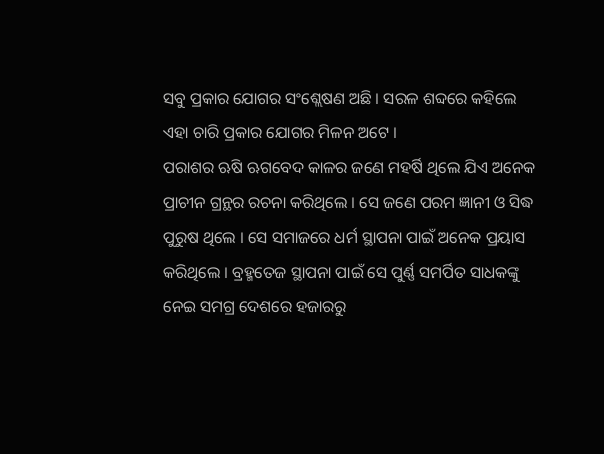ସବୁ ପ୍ରକାର ଯୋଗର ସଂଶ୍ଲେଷଣ ଅଛି । ସରଳ ଶବ୍ଦରେ କହିଲେ ଏହା ଚାରି ପ୍ରକାର ଯୋଗର ମିଳନ ଅଟେ ।
ପରାଶର ଋଷି ଋଗବେଦ କାଳର ଜଣେ ମହର୍ଷି ଥିଲେ ଯିଏ ଅନେକ ପ୍ରାଚୀନ ଗ୍ରନ୍ଥର ରଚନା କରିଥିଲେ । ସେ ଜଣେ ପରମ ଜ୍ଞାନୀ ଓ ସିଦ୍ଧ ପୁରୁଷ ଥିଲେ । ସେ ସମାଜରେ ଧର୍ମ ସ୍ଥାପନା ପାଇଁ ଅନେକ ପ୍ରୟାସ କରିଥିଲେ । ବ୍ରହ୍ମତେଜ ସ୍ଥାପନା ପାଇଁ ସେ ପୁର୍ଣ୍ଣ ସମର୍ପିତ ସାଧକଙ୍କୁ ନେଇ ସମଗ୍ର ଦେଶରେ ହଜାରରୁ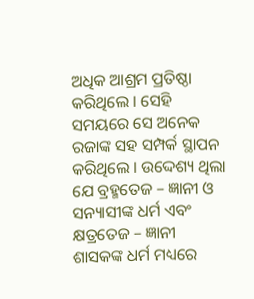ଅଧିକ ଆଶ୍ରମ ପ୍ରତିଷ୍ଠା କରିଥିଲେ । ସେହି ସମୟରେ ସେ ଅନେକ ରଜାଙ୍କ ସହ ସମ୍ପର୍କ ସ୍ଥାପନ କରିଥିଲେ । ଉଦ୍ଦେଶ୍ୟ ଥିଲା ଯେ ବ୍ରହ୍ମତେଜ – ଜ୍ଞାନୀ ଓ ସନ୍ୟାସୀଙ୍କ ଧର୍ମ ଏବଂ କ୍ଷତ୍ରତେଜ – ଜ୍ଞାନୀ ଶାସକଙ୍କ ଧର୍ମ ମଧ୍ୟରେ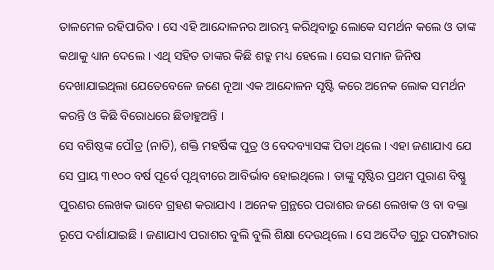ତାଳମେଳ ରହିପାରିବ । ସେ ଏହି ଆନ୍ଦୋଳନର ଆରମ୍ଭ କରିଥିବାରୁ ଲୋକେ ସମର୍ଥନ କଲେ ଓ ତାଙ୍କ କଥାକୁ ଧ୍ୟାନ ଦେଲେ । ଏଥି ସହିତ ତାଙ୍କର କିଛି ଶତ୍ରୁ ମଧ୍ୟ ହେଲେ । ସେଇ ସମାନ ଜିନିଷ ଦେଖାଯାଇଥିଲା ଯେତେବେଳେ ଜଣେ ନୂଆ ଏକ ଆନ୍ଦୋଳନ ସୃଷ୍ଟି କରେ ଅନେକ ଲୋକ ସମର୍ଥନ କରନ୍ତି ଓ କିଛି ବିରୋଧରେ ଛିଡାହୁଅନ୍ତି ।
ସେ ବଶିଷ୍ଠଙ୍କ ପୌତ୍ର (ନାତି), ଶକ୍ତି ମହର୍ଷିଙ୍କ ପୁତ୍ର ଓ ବେଦବ୍ୟାସଙ୍କ ପିତା ଥିଲେ । ଏହା ଜଣାଯାଏ ଯେ ସେ ପ୍ରାୟ ୩୧୦୦ ବର୍ଷ ପୂର୍ବେ ପୃଥିବୀରେ ଆବିର୍ଭାବ ହୋଇଥିଲେ । ତାଙ୍କୁ ସୃଷ୍ଟିର ପ୍ରଥମ ପୁରାଣ ବିଷ୍ଣୁ ପୁରଣର ଲେଖକ ଭାବେ ଗ୍ରହଣ କରାଯାଏ । ଅନେକ ଗ୍ରନ୍ଥରେ ପରାଶର ଜଣେ ଲେଖକ ଓ ବା ବକ୍ତା ରୂପେ ଦର୍ଶାଯାଇଛି । ଜଣାଯାଏ ପରାଶର ବୁଲି ବୁଲି ଶିକ୍ଷା ଦେଉଥିଲେ । ସେ ଅଦୈତ ଗୁରୁ ପରମ୍ପରାର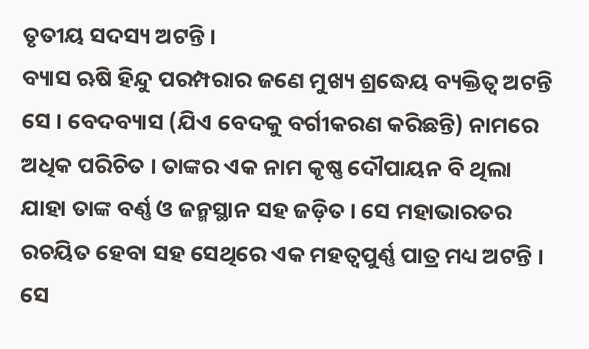ତୃତୀୟ ସଦସ୍ୟ ଅଟନ୍ତି ।
ବ୍ୟାସ ଋଷି ହିନ୍ଦୁ ପରମ୍ପରାର ଜଣେ ମୁଖ୍ୟ ଶ୍ରଦ୍ଧେୟ ବ୍ୟକ୍ତିତ୍ବ ଅଟନ୍ତି ସେ । ବେଦବ୍ୟାସ (ଯିଏ ବେଦକୁ ବର୍ଗୀକରଣ କରିଛନ୍ତି) ନାମରେ ଅଧିକ ପରିଚିତ । ତାଙ୍କର ଏକ ନାମ କୃଷ୍ଣ ଦୌପାୟନ ବି ଥିଲା ଯାହା ତାଙ୍କ ବର୍ଣ୍ଣ ଓ ଜନ୍ମସ୍ଥାନ ସହ ଜଡ଼ିତ । ସେ ମହାଭାରତର ରଚୟିତ ହେବା ସହ ସେଥିରେ ଏକ ମହତ୍ବପୁର୍ଣ୍ଣ ପାତ୍ର ମଧ୍ୟ ଅଟନ୍ତି । ସେ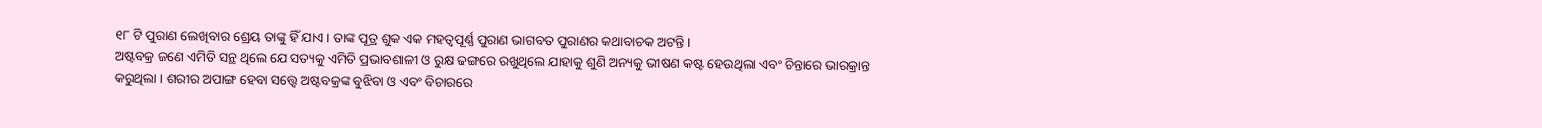୧୮ ଟି ପୁରାଣ ଲେଖିବାର ଶ୍ରେୟ ତାଙ୍କୁ ହିଁ ଯାଏ । ତାଙ୍କ ପୂତ୍ର ଶୁକ ଏକ ମହତ୍ବପୂର୍ଣ୍ଣ ପୁରାଣ ଭାଗବତ ପୁରାଣର କଥାବାଚକ ଅଟନ୍ତି ।
ଅଷ୍ଟବକ୍ର ଜଣେ ଏମିତି ସନ୍ଥ ଥିଲେ ଯେ ସତ୍ୟକୁ ଏମିତି ପ୍ରଭାବଶାଳୀ ଓ ରୁକ୍ଷ ଢଙ୍ଗରେ ରଖୁଥିଲେ ଯାହାକୁ ଶୁଣି ଅନ୍ୟକୁ ଭୀଷଣ କଷ୍ଟ ହେଉଥିଲା ଏବଂ ଚିନ୍ତାରେ ଭାରକ୍ରାନ୍ତ କରୁଥିଲା । ଶରୀର ଅପାଙ୍ଗ ହେବା ସତ୍ତ୍ବେ ଅଷ୍ଟବକ୍ରଙ୍କ ବୁଝିବା ଓ ଏବଂ ବିଚାରରେ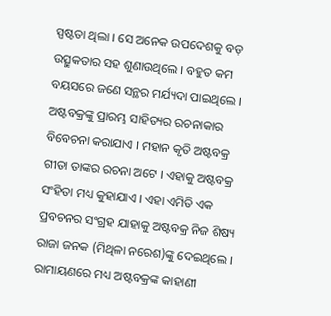ସ୍ପଷ୍ଟତା ଥିଲା । ସେ ଅନେକ ଉପଦେଶକୁ ବଡ଼ ଉତ୍ସୁକତାର ସହ ଶୁଣାଉଥିଲେ । ବହୁତ କମ ବୟସରେ ଜଣେ ସନ୍ଥର ମର୍ଯ୍ୟଦା ପାଇଥିଲେ ।
ଅଷ୍ଟବକ୍ରଙ୍କୁ ପ୍ରାରମ୍ଭ ସାହିତ୍ୟର ରଚନାକାର ବିବେଚନା କରାଯାଏ । ମହାନ କୃତି ଅଷ୍ଟବକ୍ର ଗୀତା ତାଙ୍କର ରଚନା ଅଟେ । ଏହାକୁ ଅଷ୍ଟବକ୍ର ସଂହିତା ମଧ୍ୟ କୁହାଯାଏ । ଏହା ଏମିତି ଏକ ପ୍ରବଚନର ସଂଗ୍ରହ ଯାହାକୁ ଅଷ୍ଟବକ୍ର ନିଜ ଶିଷ୍ୟ ରାଜା ଜନକ (ମିଥିଳା ନରେଶ)ଙ୍କୁ ଦେଇଥିଲେ । ରାମାୟଣରେ ମଧ୍ୟ ଅଷ୍ଟବକ୍ରଙ୍କ କାହାଣୀ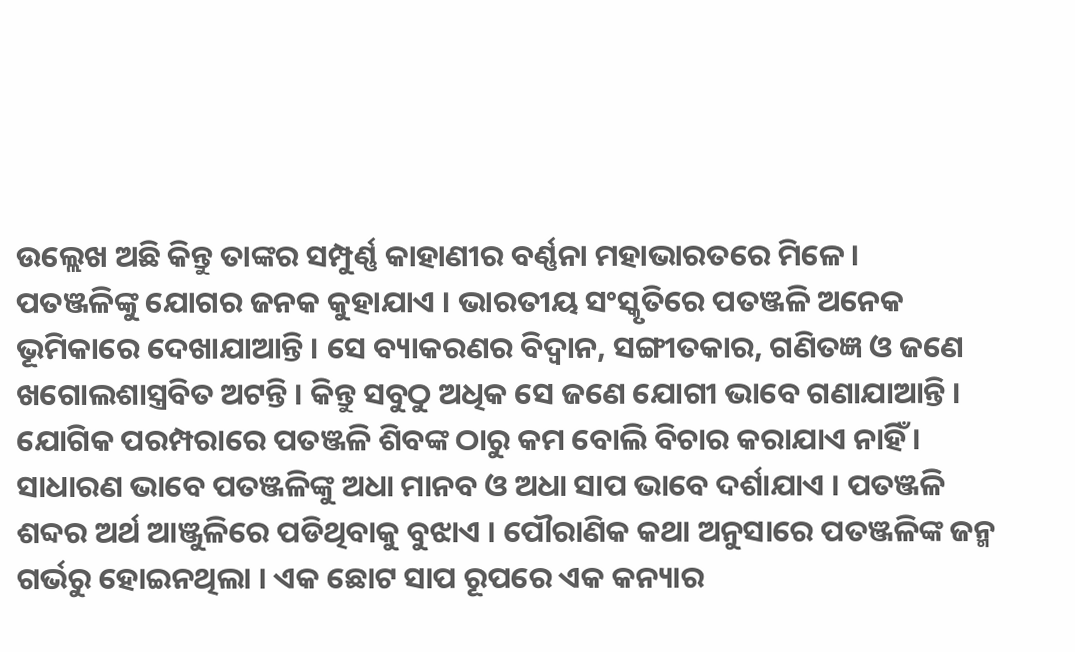ଉଲ୍ଲେଖ ଅଛି କିନ୍ତୁ ତାଙ୍କର ସମ୍ପୁର୍ଣ୍ଣ କାହାଣୀର ବର୍ଣ୍ଣନା ମହାଭାରତରେ ମିଳେ ।
ପତଞ୍ଜଳିଙ୍କୁ ଯୋଗର ଜନକ କୁହାଯାଏ । ଭାରତୀୟ ସଂସ୍କୃତିରେ ପତଞ୍ଜଳି ଅନେକ ଭୂମିକାରେ ଦେଖାଯାଆନ୍ତି । ସେ ବ୍ୟାକରଣର ବିଦ୍ବାନ, ସଙ୍ଗୀତକାର, ଗଣିତଜ୍ଞ ଓ ଜଣେ ଖଗୋଲଶାସ୍ତ୍ରବିତ ଅଟନ୍ତି । କିନ୍ତୁ ସବୁଠୁ ଅଧିକ ସେ ଜଣେ ଯୋଗୀ ଭାବେ ଗଣାଯାଆନ୍ତି । ଯୋଗିକ ପରମ୍ପରାରେ ପତଞ୍ଜଳି ଶିବଙ୍କ ଠାରୁ କମ ବୋଲି ବିଚାର କରାଯାଏ ନାହିଁ ।
ସାଧାରଣ ଭାବେ ପତଞ୍ଜଳିଙ୍କୁ ଅଧା ମାନବ ଓ ଅଧା ସାପ ଭାବେ ଦର୍ଶାଯାଏ । ପତଞ୍ଜଳି ଶବ୍ଦର ଅର୍ଥ ଆଞ୍ଜୁଳିରେ ପଡିଥିବାକୁ ବୁଝାଏ । ପୌରାଣିକ କଥା ଅନୁସାରେ ପତଞ୍ଜଳିଙ୍କ ଜନ୍ମ ଗର୍ଭରୁ ହୋଇନଥିଲା । ଏକ ଛୋଟ ସାପ ରୂପରେ ଏକ କନ୍ୟାର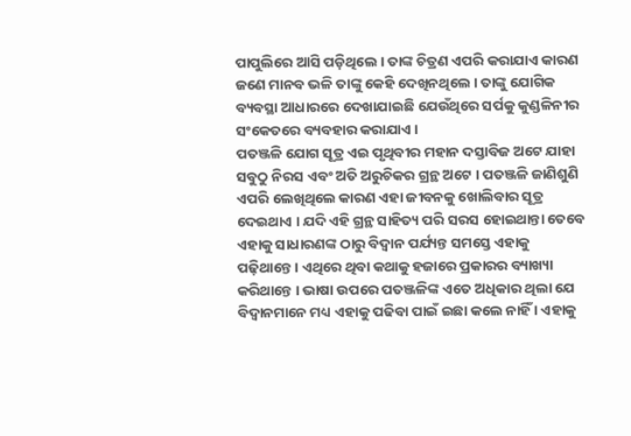ପାପୁଲିରେ ଆସି ପଡ଼ିଥିଲେ । ତାଙ୍କ ଚିତ୍ରଣ ଏପରି କରାଯାଏ କାରଣ ଜଣେ ମାନବ ଭଳି ତାଙ୍କୁ କେହି ଦେଖିନଥିଲେ । ତାଙ୍କୁ ଯୋଗିକ ବ୍ୟବସ୍ଥା ଆଧାରରେ ଦେଖାଯାଇଛି ଯେଉଁଥିରେ ସର୍ପକୁ କୁଣ୍ଡଳିନୀର ସଂକେତରେ ବ୍ୟବହାର କରାଯାଏ ।
ପତଞ୍ଜଳି ଯୋଗ ସୂତ୍ର ଏଇ ପୃଥିବୀର ମହାନ ଦସ୍ତାବିଜ ଅଟେ ଯାହା ସବୁଠୁ ନିରସ ଏବଂ ଅତି ଅରୁଚିକର ଗ୍ରନ୍ଥ ଅଟେ । ପତଞ୍ଜଳି ଜାଣିଶୁଣି ଏପରି ଲେଖିଥିଲେ କାରଣ ଏହା ଜୀବନକୁ ଖୋଲିବାର ସୂତ୍ର ଦେଇଥାଏ । ଯଦି ଏହି ଗ୍ରନ୍ଥ ସାହିତ୍ୟ ପରି ସରସ ହୋଇଥାନ୍ତା ତେବେ ଏହାକୁ ସାଧାରଣଙ୍କ ଠାରୁ ବିଦ୍ବାନ ପର୍ଯ୍ୟନ୍ତ ସମସ୍ତେ ଏହାକୁ ପଢ଼ିଥାନ୍ତେ । ଏଥିରେ ଥିବା କଥାକୁ ହଜାରେ ପ୍ରକାରର ବ୍ୟାଖ୍ୟା କରିଥାନ୍ତେ । ଭାଷା ଉପରେ ପତଞ୍ଜଳିଙ୍କ ଏତେ ଅଧିକାର ଥିଲା ଯେ ବିଦ୍ବାନମାନେ ମଧ୍ୟ ଏହାକୁ ପଢିବା ପାଇଁ ଇଛା କଲେ ନାହିଁ । ଏହାକୁ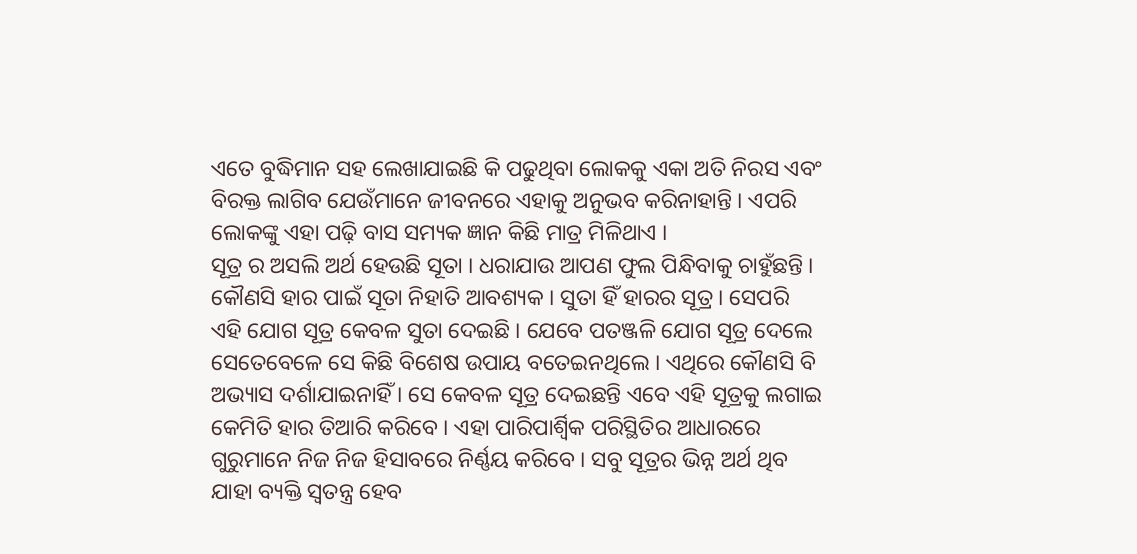ଏତେ ବୁଦ୍ଧିମାନ ସହ ଲେଖାଯାଇଛି କି ପଢୁଥିବା ଲୋକକୁ ଏକା ଅତି ନିରସ ଏବଂ ବିରକ୍ତ ଲାଗିବ ଯେଉଁମାନେ ଜୀବନରେ ଏହାକୁ ଅନୁଭବ କରିନାହାନ୍ତି । ଏପରି ଲୋକଙ୍କୁ ଏହା ପଢ଼ି ବାସ ସମ୍ୟକ ଜ୍ଞାନ କିଛି ମାତ୍ର ମିଳିଥାଏ ।
ସୂତ୍ର ର ଅସଲି ଅର୍ଥ ହେଉଛି ସୂତା । ଧରାଯାଉ ଆପଣ ଫୁଲ ପିନ୍ଧିବାକୁ ଚାହୁଁଛନ୍ତି । କୌଣସି ହାର ପାଇଁ ସୂତା ନିହାତି ଆବଶ୍ୟକ । ସୁତା ହିଁ ହାରର ସୂତ୍ର । ସେପରି ଏହି ଯୋଗ ସୂତ୍ର କେବଳ ସୁତା ଦେଇଛି । ଯେବେ ପତଞ୍ଜଳି ଯୋଗ ସୂତ୍ର ଦେଲେ ସେତେବେଳେ ସେ କିଛି ବିଶେଷ ଉପାୟ ବତେଇନଥିଲେ । ଏଥିରେ କୌଣସି ବି ଅଭ୍ୟାସ ଦର୍ଶାଯାଇନାହିଁ । ସେ କେବଳ ସୂତ୍ର ଦେଇଛନ୍ତି ଏବେ ଏହି ସୂତ୍ରକୁ ଲଗାଇ କେମିତି ହାର ତିଆରି କରିବେ । ଏହା ପାରିପାର୍ଶ୍ବିକ ପରିସ୍ଥିତିର ଆଧାରରେ ଗୁରୁମାନେ ନିଜ ନିଜ ହିସାବରେ ନିର୍ଣ୍ଣୟ କରିବେ । ସବୁ ସୂତ୍ରର ଭିନ୍ନ ଅର୍ଥ ଥିବ ଯାହା ବ୍ୟକ୍ତି ସ୍ବତନ୍ତ୍ର ହେବ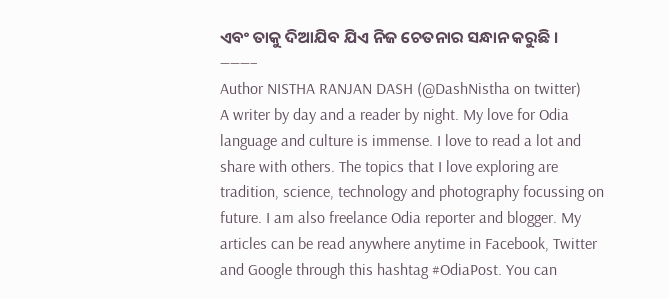ଏବଂ ତାକୁ ଦିଆଯିବ ଯିଏ ନିଜ ଚେତନାର ସନ୍ଧାନ କରୁଛି ।
———–
Author NISTHA RANJAN DASH (@DashNistha on twitter)
A writer by day and a reader by night. My love for Odia language and culture is immense. I love to read a lot and share with others. The topics that I love exploring are tradition, science, technology and photography focussing on future. I am also freelance Odia reporter and blogger. My articles can be read anywhere anytime in Facebook, Twitter and Google through this hashtag #OdiaPost. You can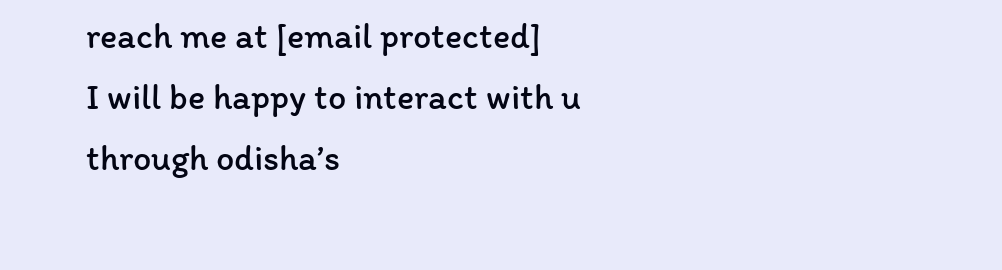reach me at [email protected]
I will be happy to interact with u through odisha’s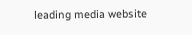leading media website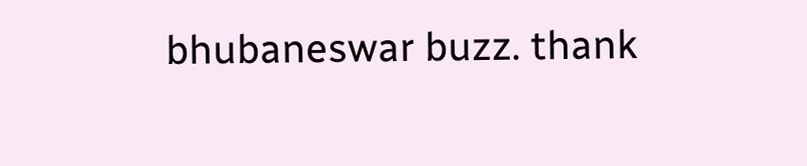bhubaneswar buzz. thank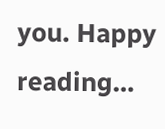you. Happy reading…